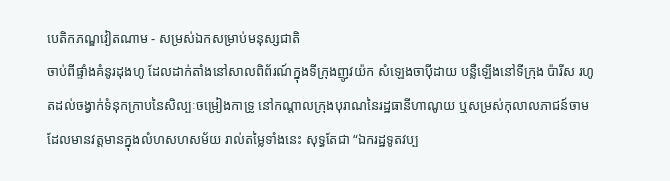បេតិកភណ្ឌវៀតណាម - សម្រស់ឯកសម្រាប់មនុស្សជាតិ
ចាប់ពីផ្ទាំងគំនូរដុងហូ ដែលដាក់តាំងនៅសាលពិព័រណ៍ក្នុងទីក្រុងញូវយ៉ក សំឡេងចាប៉ីដាយ បន្លឺឡើងនៅទីក្រុង ប៉ារីស រហូតដល់ចង្វាក់ទំនុកក្រាបនៃសិល្បៈចម្រៀងកាទ្រូ នៅកណ្ដាលក្រុងបុរាណនៃរដ្ឋធានីហាណូយ ឬសម្រស់កុលាលភាជន៍ចាម ដែលមានវត្តមានក្នុងលំហសហសម័យ រាល់តម្លៃទាំងនេះ សុទ្ធតែជា “ឯករដ្ឋទូតវប្ប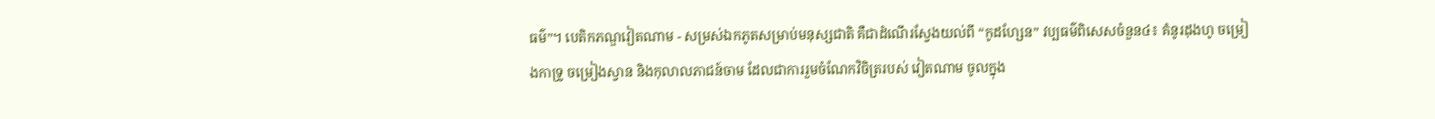ធម៌”។ បេតិកភណ្ឌវៀតណាម - សម្រស់ឯកភូតសម្រាប់មនុស្សជាតិ គឺជាដំណើរស្វែងយល់ពី “កូដហ្សែន” វប្បធម៌ពិសេសចំនួន៤៖ គំនូរដុងហូ ចម្រៀងកាទ្រូ ចម្រៀងស្វាន និងកុលាលភាជន៍ចាម ដែលជាការរួមចំណែកវិចិត្ររបស់ វៀតណាម ចូលក្នុង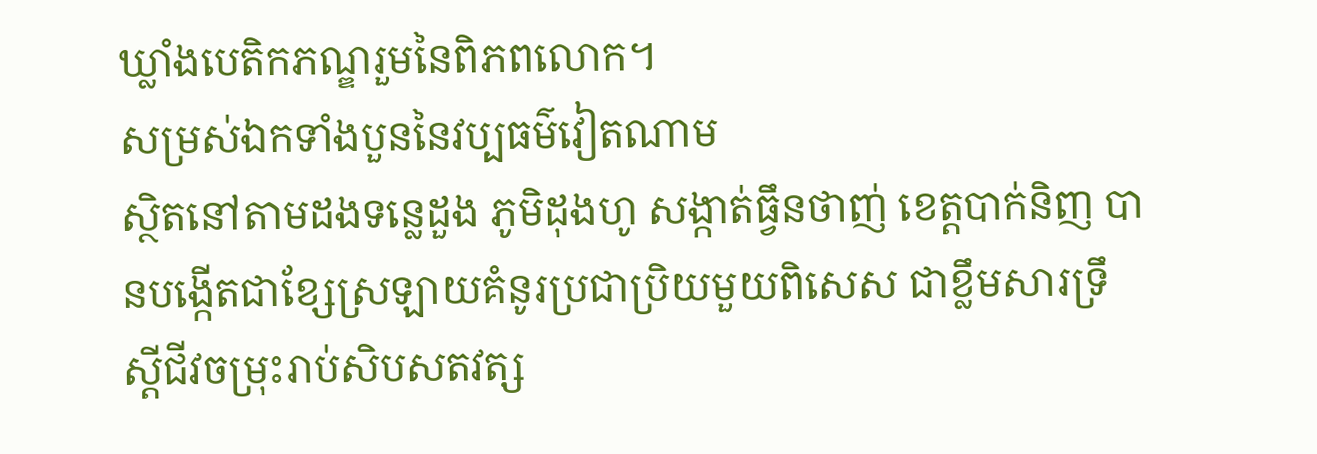ឃ្លាំងបេតិកភណ្ឌរួមនៃពិភពលោក។
សម្រស់ឯកទាំងបួននៃវប្បធម៌វៀតណាម
ស្ថិតនៅតាមដងទន្លេដួង ភូមិដុងហូ សង្កាត់ធ្វឹនថាញ់ ខេត្តបាក់និញ បានបង្កើតជាខ្សែស្រឡាយគំនូរប្រជាប្រិយមួយពិសេស ជាខ្លឹមសារទ្រឹស្តីជីវចម្រុះរាប់សិបសតវត្ស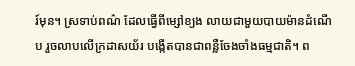រ៍មុន។ ស្រទាប់ពណ៌ ដែលធ្វើពីម្សៅខ្យង លាយជាមួយបាយម៉ានដំណើប រួចលាបលើក្រដាសយ័រ បង្កើតបានជាពន្លឺចែងចាំងធម្មជាតិ។ ព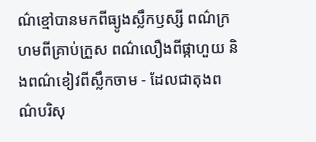ណ៌ខ្មៅបានមកពីធ្យូងស្លឹកឫស្សី ពណ៌ក្រហមពីគ្រាប់ក្រួស ពណ៌លឿងពីផ្កាហួយ និងពណ៌ខៀវពីស្លឹកចាម - ដែលជាតុងពណ៌បរិសុ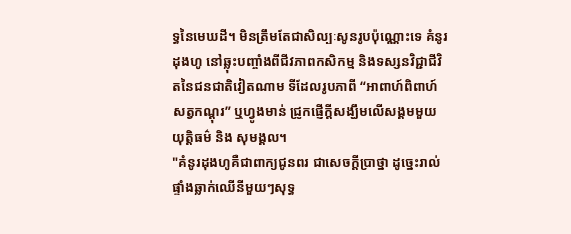ទ្ធនៃមេឃដី។ មិនត្រឹមតែជាសិល្បៈសូនរូបប៉ុណ្ណោះទេ គំនូរដុងហូ នៅឆ្លុះបញ្ចាំងពីជីវភាពកសិកម្ម និងទស្សនវិជ្ជាជីវិតនៃជនជាតិវៀតណាម ទីដែលរូបភាពី “អាពាហ៍ពិពាហ៍សត្វកណ្តុរ” ឬហ្វូងមាន់ ជ្រូកផ្ញើក្តីសង្ឃឹមលើសង្គមមួយ យុត្តិធម៌ និង សុមង្គល។
"គំនូរដុងហូគឺជាពាក្យជូនពរ ជាសេចក្តីប្រាថ្នា ដូច្នេះរាល់ផ្ទាំងឆ្លាក់ឈើនីមួយៗសុទ្ធ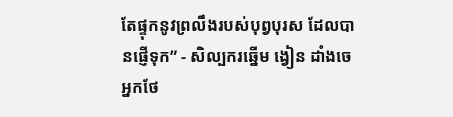តែផ្ទុកនូវព្រលឹងរបស់បុព្វបុរស ដែលបានផ្ញើទុក” - សិល្បករឆ្នើម ង្វៀន ដាំងចេ អ្នកថែ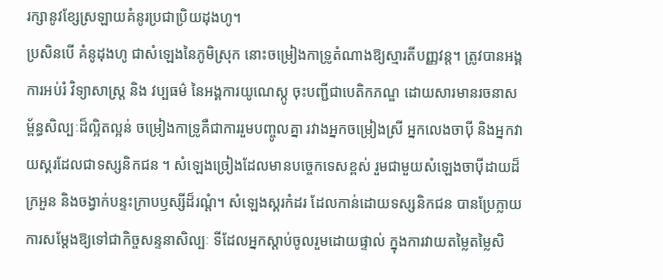រក្សានូវខ្សែស្រឡាយគំនូរប្រជាប្រិយដុងហូ។
ប្រសិនបើ គំនូដុងហូ ជាសំឡេងនៃភូមិស្រុក នោះចម្រៀងកាទ្រូតំណាងឱ្យស្មារតីបញ្ញវន្ត។ ត្រូវបានអង្គការអប់រំ វិទ្យាសាស្រ្ត និង វប្បធម៌ នៃអង្គការយូណេស្កូ ចុះបញ្ជីជាបេតិកភណ្ឌ ដោយសារមានរចនាសម្ព័ន្ធសិល្បៈដ៏ល្អិតល្អន់ ចម្រៀងកាទ្រូគឺជាការរួមបញ្ចូលគ្នា រវាងអ្នកចម្រៀងស្រី អ្នកលេងចាប៉ី និងអ្នកវាយស្គរដែលជាទស្សនិកជន ។ សំឡេងច្រៀងដែលមានបច្ចេកទេសខ្ពស់ រួមជាមួយសំឡេងចាប៉ីដាយដ៏ក្រអួន និងចង្វាក់បន្ទះក្រាបឫស្សីដ៏រណ្តំ។ សំឡេងស្គរកំដរ ដែលកាន់ដោយទស្សនិកជន បានប្រែក្លាយការសម្តែងឱ្យទៅជាកិច្ចសន្ទនាសិល្បៈ ទីដែលអ្នកស្តាប់ចូលរួមដោយផ្ទាល់ ក្នុងការវាយតម្លៃតម្លៃសិ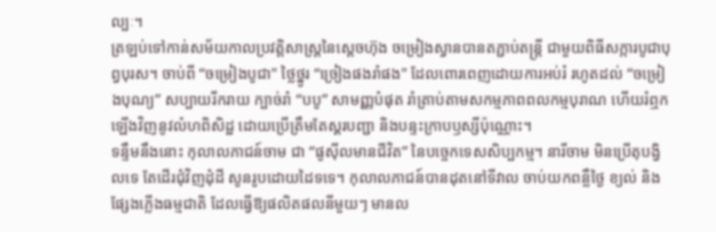ល្បៈ។
ត្រឡប់ទៅកាន់សម័យកាលប្រវត្តិសាស្ត្រនៃស្តេចហ៊ុង ចម្រៀងស្វានបានតភ្ជាប់តន្ត្រី ជាមួយពិធីសក្ការបូជាបុព្វបុរស។ ចាប់ពី “ចម្រៀងបូជា" ថ្លៃថ្នូរ “ច្រៀងផងរាំផង" ដែលពោរពេញដោយការអប់រំ រហូតដល់ “ចម្រៀងបុណ្យ” សប្បាយរីករាយ ក្បាច់រាំ “បបូ” សាមញ្ញបំផុត រាំត្រាប់តាមសកម្មភាពពលកម្មបុរាណ ហើយរំឮកឡើងវិញនូវលំហពិសិដ្ឋ ដោយប្រើត្រឹមតែស្គរបញ្ជា និងបន្ទះក្រាបឫស្សីប៉ុណ្ណោះ។
ទន្ទឹមនឹងនោះ កុលាលភាជន៍ចាម ជា “ផូស៊ីលមានជីវិត” នៃបច្ចេកទេសសិប្បកម្ម។ នារីចាម មិនប្រើតុបង្វិលទេ តែដើរជុំវិញដុំដី សូនរូបដោយដៃទទេ។ កុលាលភាជន៍បានដុតនៅទីវាល ចាប់យកពន្លឺថ្ងៃ ខ្យល់ និងផ្សែងភ្លើងធម្មជាតិ ដែលធ្វើឱ្យផលិតផលនីមួយៗ មានល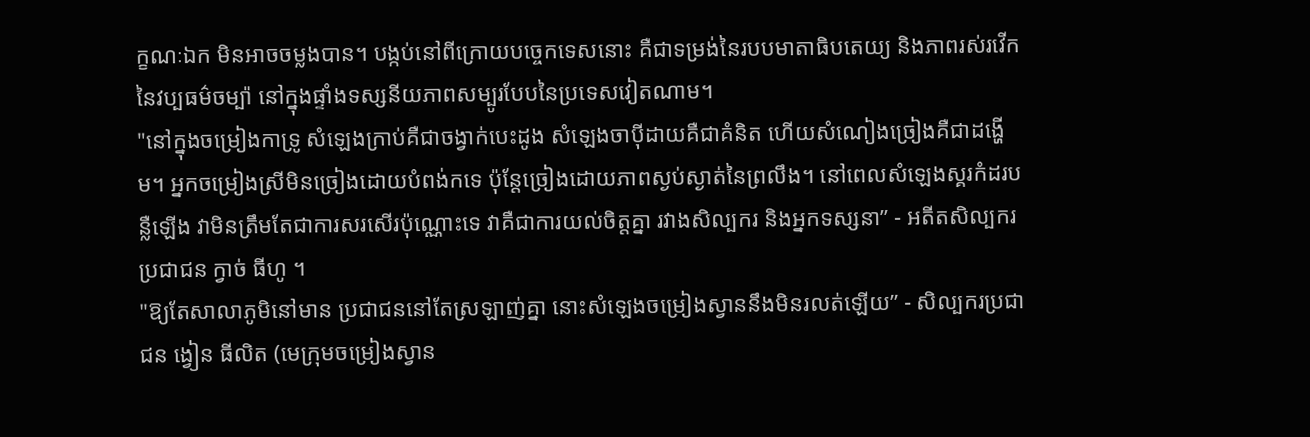ក្ខណៈឯក មិនអាចចម្លងបាន។ បង្កប់នៅពីក្រោយបច្ចេកទេសនោះ គឺជាទម្រង់នៃរបបមាតាធិបតេយ្យ និងភាពរស់រវើកនៃវប្បធម៌ចម្ប៉ា នៅក្នុងផ្ទាំងទស្សនីយភាពសម្បូរបែបនៃប្រទេសវៀតណាម។
"នៅក្នុងចម្រៀងកាទ្រូ សំឡេងក្រាប់គឺជាចង្វាក់បេះដូង សំឡេងចាប៉ីដាយគឺជាគំនិត ហើយសំណៀងច្រៀងគឺជាដង្ហើម។ អ្នកចម្រៀងស្រីមិនច្រៀងដោយបំពង់កទេ ប៉ុន្តែច្រៀងដោយភាពស្ងប់ស្ងាត់នៃព្រលឹង។ នៅពេលសំឡេងស្គរកំដរបន្លឺឡើង វាមិនត្រឹមតែជាការសរសើរប៉ុណ្ណោះទេ វាគឺជាការយល់ចិត្តគ្នា រវាងសិល្បករ និងអ្នកទស្សនា” - អតីតសិល្បករប្រជាជន ក្វាច់ ធីហូ ។
"ឱ្យតែសាលាភូមិនៅមាន ប្រជាជននៅតែស្រឡាញ់គ្នា នោះសំឡេងចម្រៀងស្វាននឹងមិនរលត់ឡើយ” - សិល្បករប្រជាជន ង្វៀន ធីលិត (មេក្រុមចម្រៀងស្វាន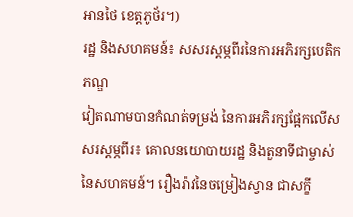អានថៃ ខេត្តភូថ័រ។)
រដ្ឋ និងសហគមន៍៖ សសរស្តម្ភពីរនៃការអភិរក្សបេតិកភណ្ឌ
វៀតណាមបានកំណត់ទម្រង់ នៃការអភិរក្សផ្អែកលើសសរស្តម្ភពីរ៖ គោលនយោបាយរដ្ឋ និងតួនាទីជាម្ចាស់នៃសហគមន៍។ រឿងរ៉ាវនៃចម្រៀងស្វាន ជាសក្ខី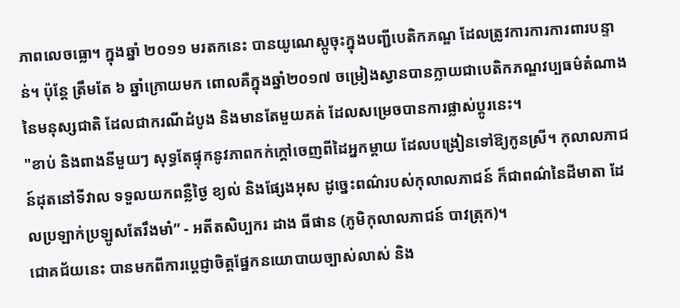ភាពលេចធ្លោ។ ក្នុងឆ្នាំ ២០១១ មរតកនេះ បានយូណេស្កូចុះក្នុងបញ្ជីបេតិកភណ្ឌ ដែលត្រូវការការការពារបន្ទាន់។ ប៉ុន្តែ ត្រឹមតែ ៦ ឆ្នាំក្រោយមក ពោលគឺក្នុងឆ្នាំ២០១៧ ចម្រៀងស្វានបានក្លាយជាបេតិកភណ្ឌវប្បធម៌តំណាងនៃមនុស្សជាតិ ដែលជាករណីដំបូង និងមានតែមួយគត់ ដែលសម្រេចបានការផ្លាស់ប្តូរនេះ។
"ខាប់ និងពាងនីមួយៗ សុទ្ធតែផ្ទុកនូវភាពកក់ក្តៅចេញពីដៃអ្នកម្តាយ ដែលបង្រៀនទៅឱ្យកូនស្រី។ កុលាលភាជន៍ដុតនៅទីវាល ទទួលយកពន្លឺថ្ងៃ ខ្យល់ និងផ្សែងអុស ដូច្នេះពណ៌របស់កុលាលភាជន៍ ក៏ជាពណ៌នៃដីមាតា ដែលប្រឡាក់ប្រឡូសតែរឹងមាំ” - អតីតសិប្បករ ដាង ធីផាន (ភូមិកុលាលភាជន៍ បាវត្រុក)។
ជោគជ័យនេះ បានមកពីការប្តេជ្ញាចិត្តផ្នែកនយោបាយច្បាស់លាស់ និង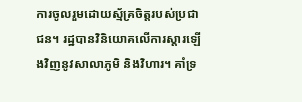ការចូលរួមដោយស្ម័គ្រចិត្តរបស់ប្រជាជន។ រដ្ឋបានវិនិយោគលើការស្តារឡើងវិញនូវសាលាភូមិ និងវិហារ។ គាំទ្រ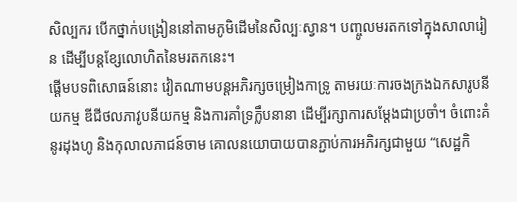សិល្បករ បើកថ្នាក់បង្រៀននៅតាមភូមិដើមនៃសិល្បៈស្វាន។ បញ្ចូលមរតកទៅក្នុងសាលារៀន ដើម្បីបន្តខ្សែលោហិតនៃមរតកនេះ។
ផ្តើមបទពិសោធន៍នោះ វៀតណាមបន្តអភិរក្សចម្រៀងកាទ្រូ តាមរយៈការចងក្រងឯកសារូបនីយកម្ម ឌីជីថលភាវូបនីយកម្ម និងការគាំទ្រក្លឹបនានា ដើម្បីរក្សាការសម្តែងជាប្រចាំ។ ចំពោះគំនូរដុងហូ និងកុលាលភាជន៍ចាម គោលនយោបាយបានភ្ជាប់ការអភិរក្សជាមួយ “សេដ្ឋកិ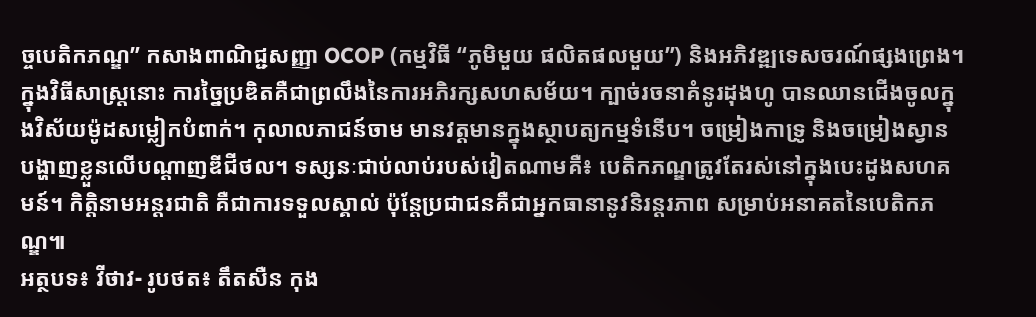ច្ចបេតិកភណ្ឌ” កសាងពាណិជ្ជសញ្ញា OCOP (កម្មវិធី “ភូមិមួយ ផលិតផលមួយ”) និងអភិវឌ្ឍទេសចរណ៍ផ្សងព្រេង។
ក្នុងវិធីសាស្រ្តនោះ ការច្នៃប្រឌិតគឺជាព្រលឹងនៃការអភិរក្សសហសម័យ។ ក្បាច់រចនាគំនូរដុងហូ បានឈានជើងចូលក្នុងវិស័យម៉ូដសម្លៀកបំពាក់។ កុលាលភាជន៍ចាម មានវត្តមានក្នុងស្ថាបត្យកម្មទំនើប។ ចម្រៀងកាទ្រូ និងចម្រៀងស្វាន បង្ហាញខ្លួនលើបណ្តាញឌីជីថល។ ទស្សនៈជាប់លាប់របស់វៀតណាមគឺ៖ បេតិកភណ្ឌត្រូវតែរស់នៅក្នុងបេះដូងសហគមន៍។ កិត្តិនាមអន្តរជាតិ គឺជាការទទួលស្គាល់ ប៉ុន្តែប្រជាជនគឺជាអ្នកធានានូវនិរន្តរភាព សម្រាប់អនាគតនៃបេតិកភណ្ឌ៕
អត្ថបទ៖ វីថាវ- រូបថត៖ តឹតសឺន កុង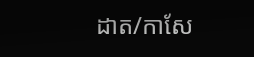ដាត/កាសែ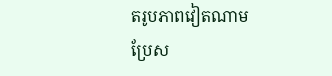តរូបភាពវៀតណាម
ប្រែស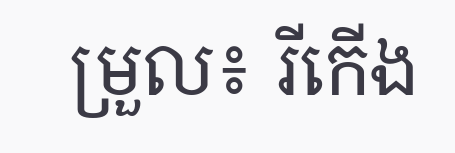ម្រួល៖ រីកើង